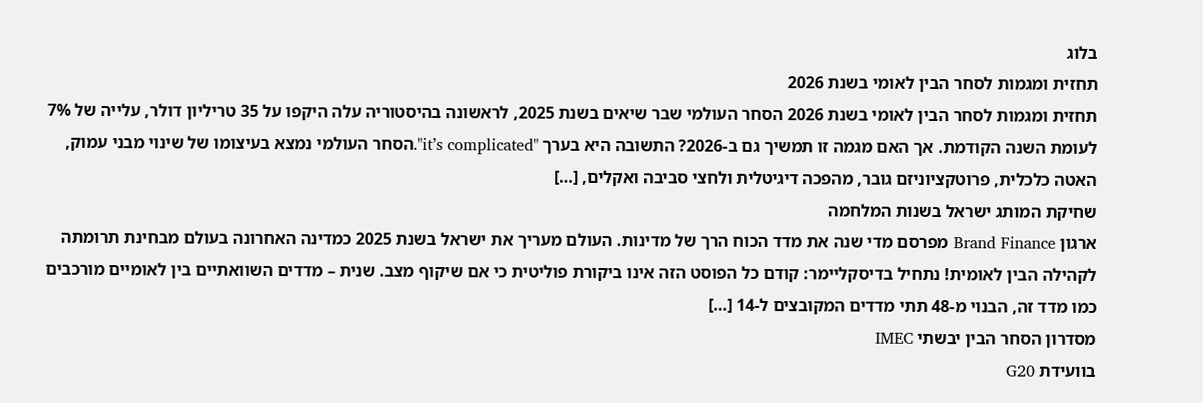בלוג
תחזית ומגמות לסחר הבין לאומי בשנת 2026
תחזית ומגמות לסחר הבין לאומי בשנת 2026 הסחר העולמי שבר שיאים בשנת 2025, לראשונה בהיסטוריה עלה היקפו על 35 טריליון דולר, עלייה של 7% לעומת השנה הקודמת. אך האם מגמה זו תמשיך גם ב-2026? התשובה היא בערך "it’s complicated".הסחר העולמי נמצא בעיצומו של שינוי מבני עמוק, האטה כלכלית, פרוטקציוניזם גובר, מהפכה דיגיטלית ולחצי סביבה ואקלים, […]
שחיקת המותג ישראל בשנות המלחמה
ארגון Brand Finance מפרסם מדי שנה את מדד הכוח הרך של מדינות. העולם מעריך את ישראל בשנת 2025 כמדינה האחרונה בעולם מבחינת תרומתה לקהילה הבין לאומית! נתחיל בדיסקליימר: קודם כל הפוסט הזה אינו ביקורת פוליטית כי אם שיקוף מצב. שנית – מדדים השוואתיים בין לאומיים מורכבים כמו מדד זה, הבנוי מ-48 תתי מדדים המקובצים ל-14 […]
מסדרון הסחר הבין יבשתי IMEC
בוועידת G20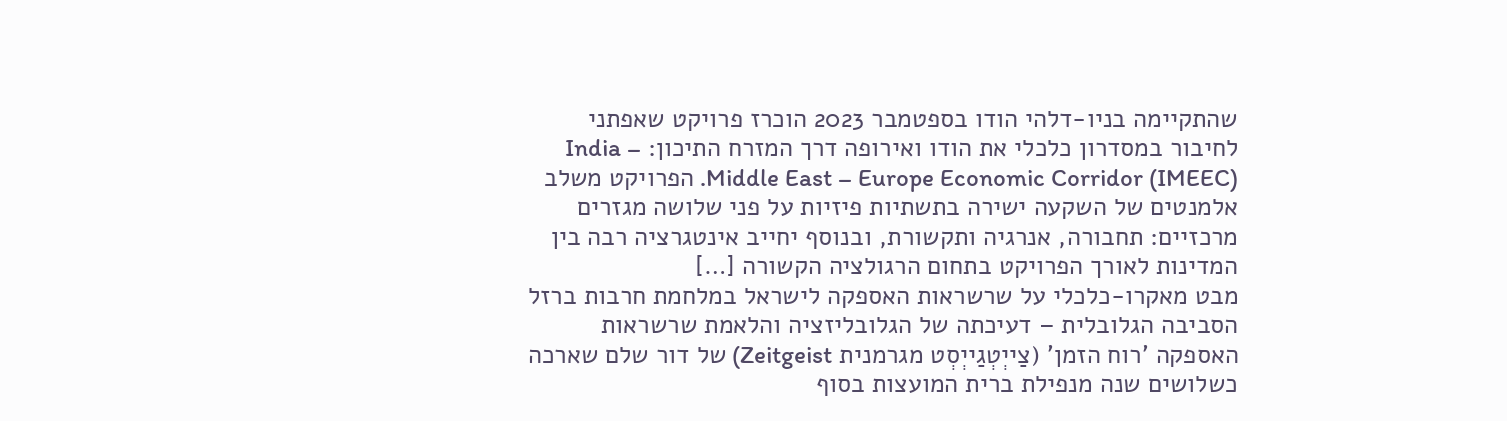שהתקיימה בניו-דלהי הודו בספטמבר 2023 הוכרז פרויקט שאפתני לחיבור במסדרון כלכלי את הודו ואירופה דרך המזרח התיכון: India – Middle East – Europe Economic Corridor (IMEEC). הפרויקט משלב אלמנטים של השקעה ישירה בתשתיות פיזיות על פני שלושה מגזרים מרכזיים: תחבורה, אנרגיה ותקשורת, ובנוסף יחייב אינטגרציה רבה בין המדינות לאורך הפרויקט בתחום הרגולציה הקשורה […]
מבט מאקרו-כלכלי על שרשראות האספקה לישראל במלחמת חרבות ברזל
הסביבה הגלובלית – דעיכתה של הגלובליזציה והלאמת שרשראות האספקה 'רוח הזמן' (צַייְטְגַייְסְט מגרמנית Zeitgeist) של דור שלם שארכה כשלושים שנה מנפילת ברית המועצות בסוף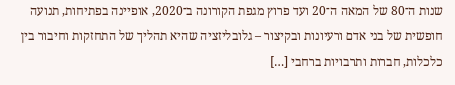שנות ה־80 של המאה ה־20 ועד פרוץ מגפת הקורונה ב־2020, אופיינה בפתיחות, תנועה חופשית של בני אדם ורעיונות ובקיצור – גלובליזציה שהיא תהליך של התחזקות וחיבור בין כלכלות, חברות ותרבויות ברחבי […]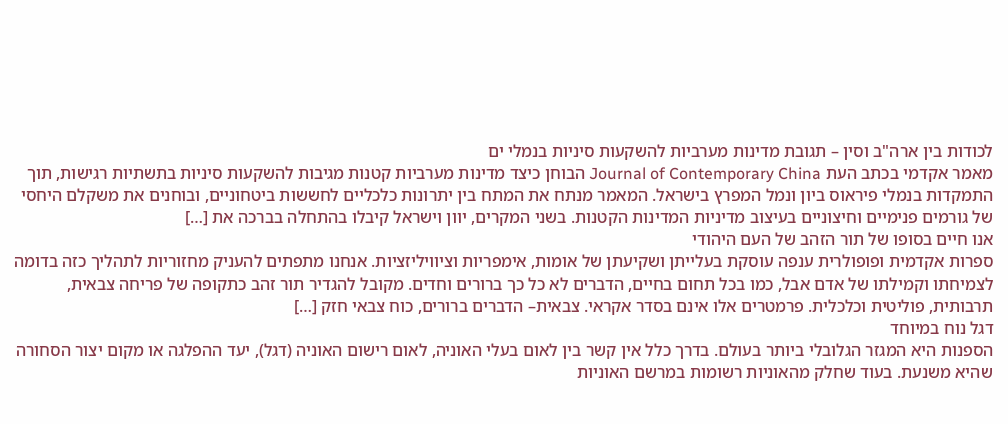לכודות בין ארה"ב וסין – תגובת מדינות מערביות להשקעות סיניות בנמלי ים
מאמר אקדמי בכתב העת Journal of Contemporary China הבוחן כיצד מדינות מערביות קטנות מגיבות להשקעות סיניות בתשתיות רגישות, תוך התמקדות בנמלי פיראוס ביון ונמל המפרץ בישראל. המאמר מנתח את המתח בין יתרונות כלכליים לחששות ביטחוניים, ובוחנים את משקלם היחסי של גורמים פנימיים וחיצוניים בעיצוב מדיניות המדינות הקטנות. בשני המקרים, יוון וישראל קיבלו בהתחלה בברכה את […]
אנו חיים בסופו של תור הזהב של העם היהודי
ספרות אקדמית ופופולרית ענפה עוסקת בעלייתן ושקיעתן של אומות, אימפריות וציוויליזציות. אנחנו מתפתים להעניק מחזוריות לתהליך כזה בדומה לצמיחתו וקמילתו של אדם אבל, כמו בכל תחום בחיים, הדברים לא כל כך ברורים וחדים. מקובל להגדיר תור זהב כתקופה של פריחה צבאית, תרבותית, פוליטית וכלכלית. פרמטרים אלו אינם בסדר אקראי. צבאית– הדברים ברורים, כוח צבאי חזק […]
דגל נוח במיוחד
הספנות היא המגזר הגלובלי ביותר בעולם. בדרך כלל אין קשר בין לאום בעלי האוניה, לאום רישום האוניה (דגל), יעד ההפלגה או מקום יצור הסחורה שהיא משנעת. בעוד שחלק מהאוניות רשומות במרשם האוניות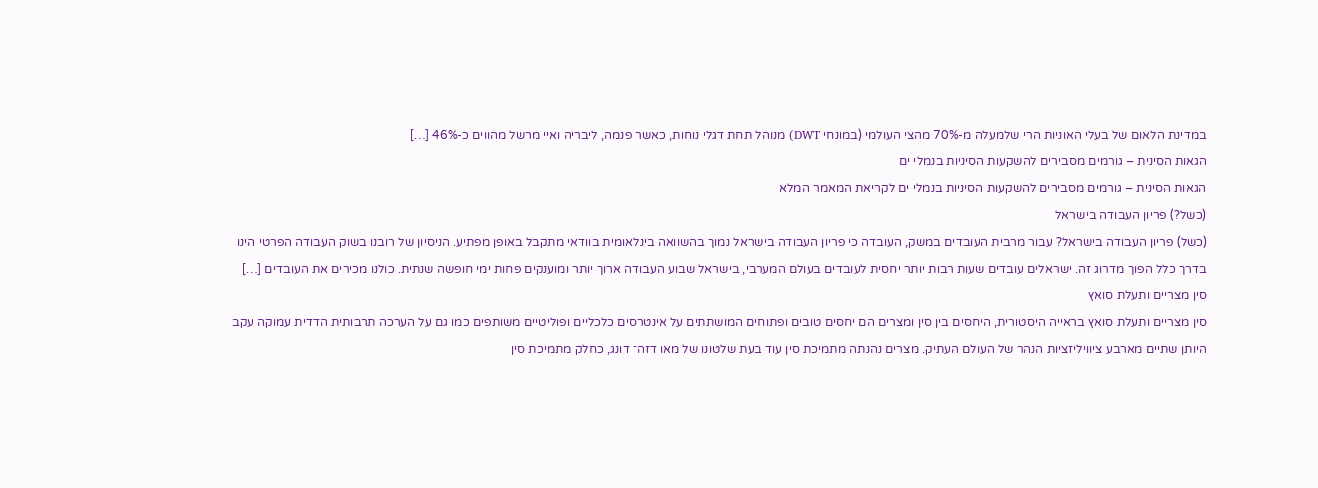במדינת הלאום של בעלי האוניות הרי שלמעלה מ-70% מהצי העולמי (במונחי DWT) מנוהל תחת דגלי נוחות, כאשר פנמה, ליבריה ואיי מרשל מהווים כ-46% […]
הגאות הסינית – גורמים מסבירים להשקעות הסיניות בנמלי ים
הגאות הסינית – גורמים מסבירים להשקעות הסיניות בנמלי ים לקריאת המאמר המלא
(כשל?) פריון העבודה בישראל
(כשל) פריון העבודה בישראל? עבור מרבית העובדים במשק, העובדה כי פריון העבודה בישראל נמוך בהשוואה בינלאומית בוודאי מתקבל באופן מפתיע. הניסיון של רובנו בשוק העבודה הפרטי הינו בדרך כלל הפוך מדרוג זה. ישראלים עובדים שעות רבות יותר יחסית לעובדים בעולם המערבי, בישראל שבוע העבודה ארוך יותר ומוענקים פחות ימי חופשה שנתית. כולנו מכירים את העובדים […]
סין מצריים ותעלת סואץ
סין מצריים ותעלת סואץ בראייה היסטורית, היחסים בין סין ומצרים הם יחסים טובים ופתוחים המושתתים על אינטרסים כלכליים ופוליטיים משותפים כמו גם על הערכה תרבותית הדדית עמוקה עקב היותן שתיים מארבע ציוויליזציות הנהר של העולם העתיק. מצרים נהנתה מתמיכת סין עוד בעת שלטונו של מאו דזה־ דונג, כחלק מתמיכת סין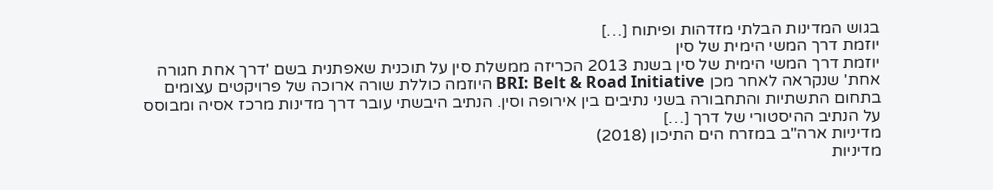בגוש המדינות הבלתי מזדהות ופיתוח […]
יוזמת דרך המשי הימית של סין
יוזמת דרך המשי הימית של סין בשנת 2013 הכריזה ממשלת סין על תוכנית שאפתנית בשם 'דרך אחת חגורה אחת' שנקראה לאחר מכן BRI: Belt & Road Initiative היוזמה כוללת שורה ארוכה של פרויקטים עצומים בתחום התשתיות והתחבורה בשני נתיבים בין אירופה וסין. הנתיב היבשתי עובר דרך מדינות מרכז אסיה ומבוסס על הנתיב ההיסטורי של דרך […]
מדיניות ארה"ב במזרח הים התיכון (2018)
מדיניות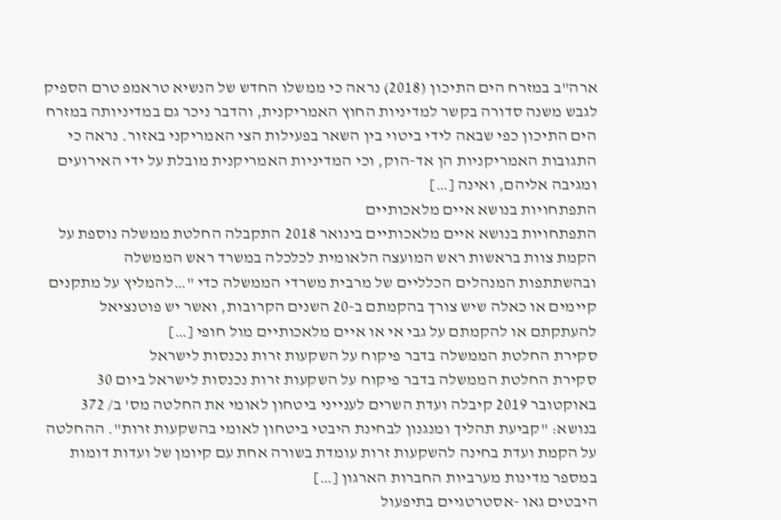ארה"ב במזרח הים התיכון (2018) נראה כי ממשלו החדש של הנשיא טראמפ טרם הספיק לגבש משנה סדורה בקשר למדיניות החוץ האמריקנית, והדבר ניכר גם במדיניותה במזרח הים התיכון כפי שבאה לידי ביטוי בין השאר בפעילות הצי האמריקני באזור. נראה כי התגובות האמריקניות הן אד-הוק, וכי המדיניות האמריקנית מובלת על ידי האירועים ומגיבה אליהם, ואינה […]
התפתחויות בנושא איים מלאכותיים
התפתחויות בנושא איים מלאכותיים בינואר 2018 התקבלה החלטת ממשלה נוספת על הקמת צוות בראשות ראש המועצה הלאומית לכלכלה במשרד ראש הממשלה ובהשתתפות המנהלים הכלליים של מרבית משרדי הממשלה כדי "…להמליץ על מתקנים קיימים או כאלה שיש צורך בהקמתם ב-20 השנים הקרובות, ואשר יש פוטנציאל להעתקתם או להקמתם על גבי אי או איים מלאכותיים מול חופי […]
סקירת החלטת הממשלה בדבר פיקוח על השקעות זרות נכנסות לישראל
סקירת החלטת הממשלה בדבר פיקוח על השקעות זרות נכנסות לישראל ביום 30 באוקטובר 2019 קיבלה ועדת השרים לענייני ביטחון לאומי את החלטה מס' ב/ 372 בנושא: "קביעת תהליך ומנגנון לבחינת היבטי ביטחון לאומי בהשקעות זרות". ההחלטה על הקמת ועדת בחינה להשקעות זרות עומדת בשורה אחת עם קיומן של ועדות דומות במספר מדינות מערביות החברות הארגון […]
היבטים גאו -אסטרטגיים בתיפעול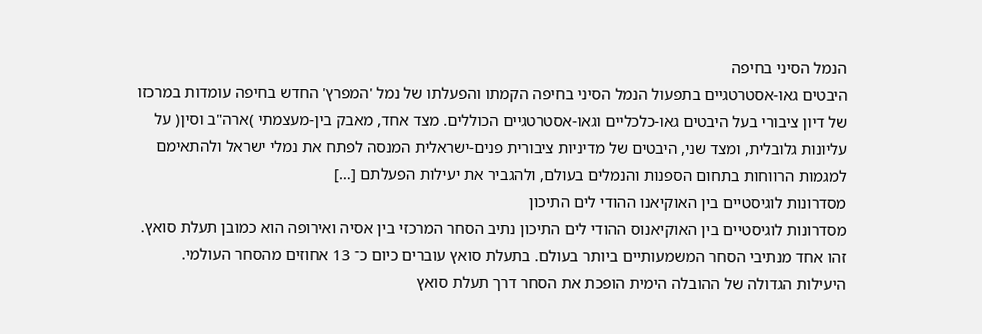הנמל הסיני בחיפה
היבטים גאו-אסטרטגיים בתפעול הנמל הסיני בחיפה הקמתו והפעלתו של נמל 'המפרץ' החדש בחיפה עומדות במרכזו של דיון ציבורי בעל היבטים גאו-כלכליים וגאו-אסטרטגיים הכוללים. מצד אחד, מאבק בין-מעצמתי )ארה"ב וסין( על עליונות גלובלית, ומצד שני, היבטים של מדיניות ציבורית פנים-ישראלית המנסה לפתח את נמלי ישראל ולהתאימם למגמות הרווחות בתחום הספנות והנמלים בעולם, ולהגביר את יעילות הפעלתם […]
מסדרונות לוגיסטיים בין האוקיאנו ההודי לים התיכון
מסדרונות לוגיסטיים בין האוקיאנוס ההודי לים התיכון נתיב הסחר המרכזי בין אסיה ואירופה הוא כמובן תעלת סואץ. זהו אחד מנתיבי הסחר המשמעותיים ביותר בעולם. בתעלת סואץ עוברים כיום כ־ 13 אחוזים מהסחר העולמי. היעילות הגדולה של ההובלה הימית הופכת את הסחר דרך תעלת סואץ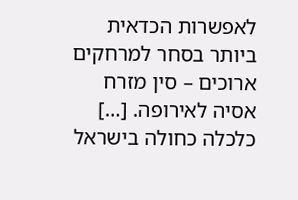לאפשרות הכדאית ביותר בסחר למרחקים ארוכים – סין מזרח אסיה לאירופה. […]
כלכלה כחולה בישראל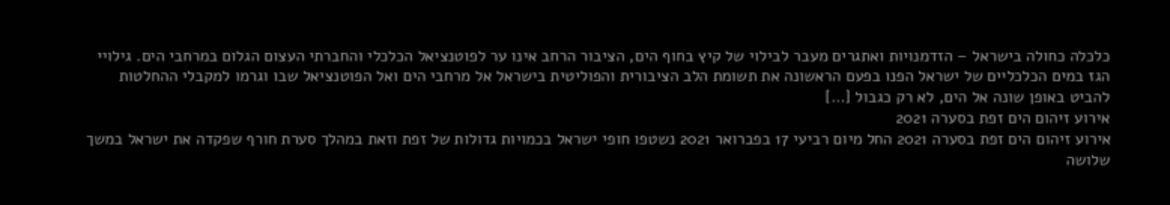כלכלה כחולה בישראל – הזדמנויות ואתגרים מעבר לבילוי של קיץ בחוף הים, הציבור הרחב אינו ער לפוטנציאל הכלכלי והחברתי העצום הגלום במרחבי הים. גילויי הגז במים הכלכליים של ישראל הפנו בפעם הראשונה את תשומת הלב הציבורית והפוליטית בישראל אל מרחבי הים ואל הפוטנציאל שבו וגרמו למקבלי ההחלטות להביט באופן שונה אל הים, לא רק כגבול […]
אירוע זיהום הים זפת בסערה 2021
אירוע זיהום הים זפת בסערה 2021 החל מיום רביעי 17 בפברואר 2021 נשטפו חופי ישראל בכמויות גדולות של זפת וזאת במהלך סערת חורף שפקדה את ישראל במשך שלושה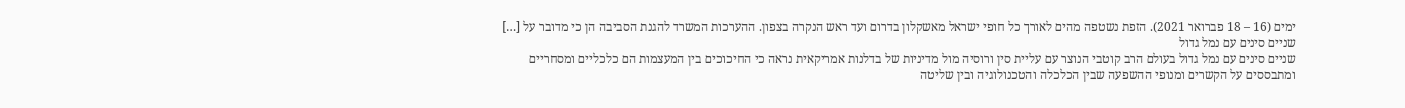ימים (16 – 18 פברואר 2021). הזפת נשטפה מהים לאורך כל חופי ישראל מאשקלון בדרום ועד ראש הנקרה בצפון. ההערכות המשרד להגנת הסביבה הן כי מדובר על […]
שניים סינים עם נמל גדול
שניים סינים עם נמל גדול בעולם הרב קוטבי הנוצר עם עליית סין ורוסיה מול מדיניות של בדלנות אמריקאית נראה כי החיכוכים בין המעצמות הם כלכליים ומסחריים ומתבססים על הקשרים ומנופי ההשפעה שבין הכלכלה והטכנולוגיה ובין שליטה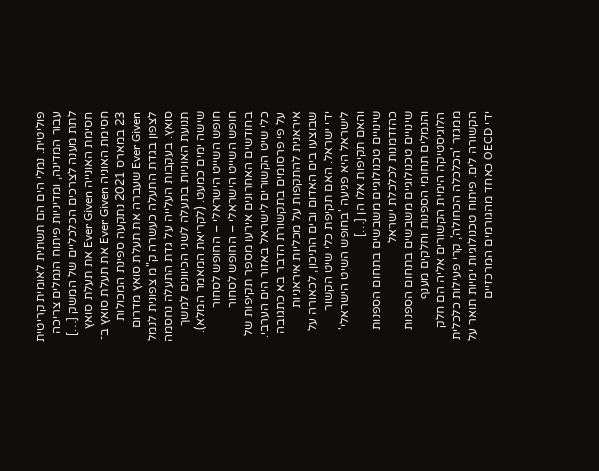פוליטית. נמלי הים הם תשתית לאומית קריטית עבור המדינה, ומדיניות פיתוח הנמלים צריכה לתת מענה לצרכים הכלכליים של המשק […]
חסימת האונייה Ever Given את תעלת סואץ
חסימת האוניה Ever Given את תעלת סואץ ב־ 23 במארס 2021 נתקעה ספינת המכולות Ever Given שעברה את תעלת סואץ מדרום לצפון בגדת התעלה כעשרה ק"מ צפונית לנמל סואץ. בעקבות העלייה על גדת התעלה נחסמה תנועת האוניות בתעלה לשני הכיוונים למשך שישה ימים כמעט. (לקריאת המאמר המלא).
חופש השייט הישראלי – החופש לסחור
חופש השייט הישראלי – החופש לסחור בחודשים האחרונים אירעו מספר תקיפות של כלי שיט הקשורים לישראל באזור הים הערבי. על פי פרסומים בתקשורת הדבר בא כתגובה איראנית להתקפות על מכליות איראניות שבוצעו בים האדום ובים התיכון, לכאורה על ידי ישראל. האם תקיפת כלי שיט הקשור לישראל היא פגיעה 'בחופש השיט הישראלי' והאם תקיפות אלו הן […]
שינויים טכנולוגיים משבשים בתחום הספנות כהזדמנות לכלכלת ישראל
שינויים טכנולוגיים משבשים בתחום הספנות והנמלים תחומי הספנות וחלקים מענף הלוגיסטיקה הימית הקשורים אליה הם חלק ממגזר 'הכלכלה הכחולה', קרי פעילות כלכלית הקשורה לים. פיתוח טכנולוגיות ימיות תואר על ידי OECD כאחד מהגורמים המרכזיים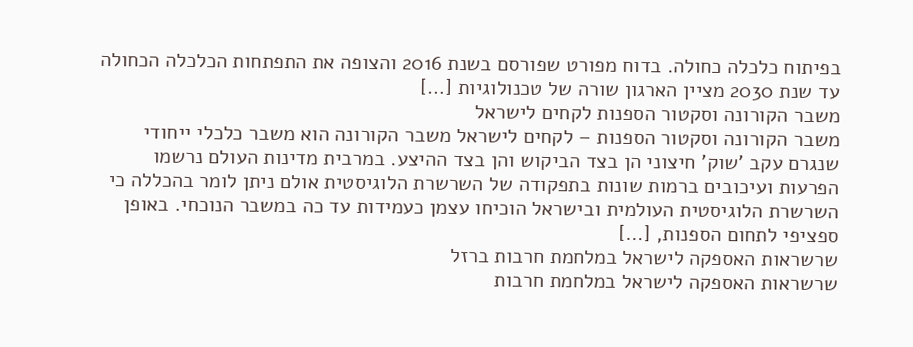בפיתוח כלכלה כחולה. בדוח מפורט שפורסם בשנת 2016 והצופה את התפתחות הכלכלה הכחולה עד שנת 2030 מציין הארגון שורה של טכנולוגיות […]
משבר הקורונה וסקטור הספנות לקחים לישראל
משבר הקורונה וסקטור הספנות – לקחים לישראל משבר הקורונה הוא משבר כלכלי ייחודי שנגרם עקב 'שוק' חיצוני הן בצד הביקוש והן בצד ההיצע. במרבית מדינות העולם נרשמו הפרעות ועיכובים ברמות שונות בתפקודה של השרשרת הלוגיסטית אולם ניתן לומר בהכללה כי השרשרת הלוגיסטית העולמית ובישראל הוכיחו עצמן כעמידות עד כה במשבר הנוכחי. באופן ספציפי לתחום הספנות, […]
שרשראות האספקה לישראל במלחמת חרבות ברזל
שרשראות האספקה לישראל במלחמת חרבות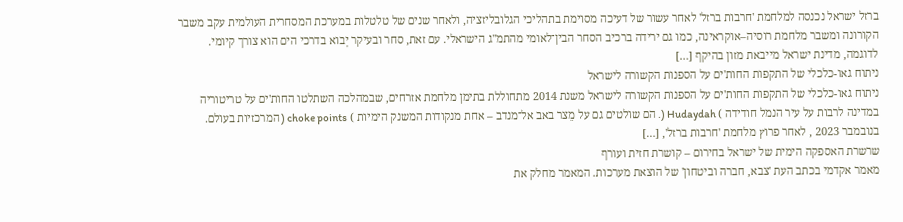ברזל ישראל נכנסה למלחמת 'חרבות ברזל' לאחר עשור של דעיכה מסוימת בתהליכי הגלובליזציה, ולאחר שנים של טלטלות במערכת המסחרית העולמית עקב משבר הקורונה ומשבר מלחמת רוסיה–אוקראינה, כמו גם ירידה ברכיב הסחר הבין־לאומי מהתמ"ג הישראלי. עם זאת, סחר ובעיקר יְבוא בדרכי הים הוא צורך קיומי. לדוגמה, מדינת ישראל מייבאת מזון בהיקף […]
ניתוח גאו-כלכלי של התקפות החות'ים על הספנות הקשורה לישראל
ניתוח גאו-כלכלי של התקפות החות'ים על הספנות הקשורה לישראל משנת 2014 מתחוללת בתימן מלחמת אזרחים, שבמהלכה השתלטו החות'ים על טריטוריה במדינה לרבות על עיר הנמל חודידה ) Hudaydah (. הם שולטים גם על מֵצר באב אל־מנדב – אחת מנקודות המשנק הימיות ) choke points ( המרכזיות בעולם. בנובמבר 2023 , לאחר פרוץ מלחמת 'חרבות ברזל', […]
שרשרת האספקה הימית של ישראל בחירום – קושרת חזית ועורף
מאמר אקדמי בכתב העת 'צבא, חברה וביטחון' של הוצאת מערכות. המאמר מחלק את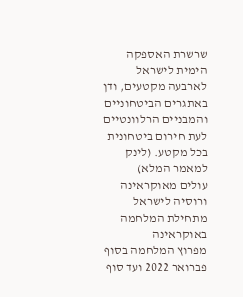שרשרת האספקה הימית לישראל לארבעה מקטעים, ודן באתגרים הביטחוניים והמבניים הרלוונטיים לעת חירום ביטחונית בכל מקטע. (לינק למאמר המלא)
עולים מאוקראינה ורוסיה לישראל מתחילת המלחמה באוקראינה
מפרוץ המלחמה בסוף פברואר 2022 ועד סוף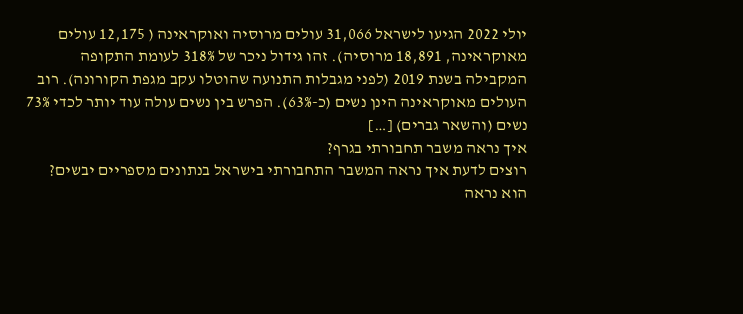יולי 2022 הגיעו לישראל 31,066 עולים מרוסיה ואוקראינה ( 12,175 עולים מאוקראינה, 18,891 מרוסיה). זהו גידול ניכר של 318% לעומת התקופה המקבילה בשנת 2019 (לפני מגבלות התנועה שהוטלו עקב מגפת הקורונה). רוב העולים מאוקראינה הינן נשים (כ-63%). הפרש בין נשים עולה עוד יותר לכדי 73% נשים (והשאר גברים) […]
איך נראה משבר תחבורתי בגרף?
רוצים לדעת איך נראה המשבר התחבורתי בישראל בנתונים מספריים יבשים? הוא נראה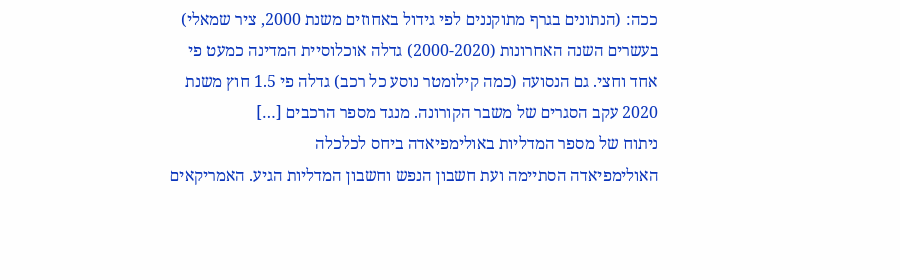ככה: (הנתונים בגרף מתוקננים לפי גידול באחוזים משנת 2000, ציר שמאלי) בעשרים השנה האחרונות (2000-2020) גדלה אוכלוסיית המדינה כמעט פי אחד וחצי. גם הנסועה (כמה קילומטר נוסע כל רכב) גדלה פי 1.5 חוץ משנת 2020 עקב הסגרים של משבר הקורונה. מנגד מספר הרכבים […]
ניתוח של מספר המדליות באולימפיאדה ביחס לכלכלה
האולימפיאדה הסתיימה ועת חשבון הנפש וחשבון המדליות הגיע. האמריקאים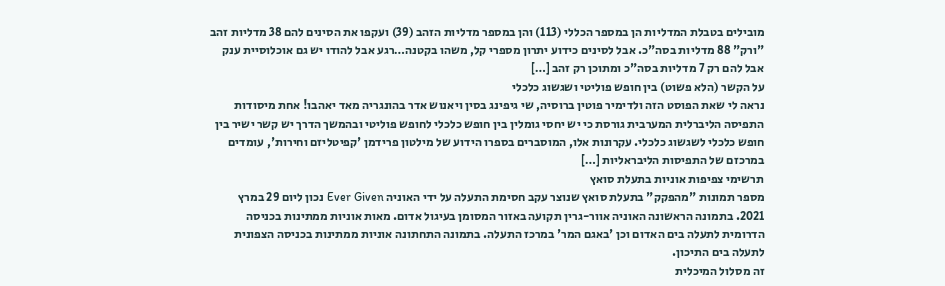מובילים בטבלת המדליות הן במספר הכללי (113) והן במספר מדליות הזהב (39) ועקפו את הסינים להם 38 מדליות זהב "ורק" 88 מדליות בסה"כ. אבל לסינים כידוע יתרון מספרי קל, משהו בקטנה…רגע אבל להודו יש גם אוכלוסיית ענק אבל להם רק 7 מדליות בסה"כ ומתוכן רק זהב […]
על הקשר (הלא פשוט) בין חופש פוליטי ושגשוג כלכלי
נראה לי שאת הפוסט הזה ולדימיר פוטין ברוסיה, שי גיפינג בסין ויאנוש אדר בהונגריה מאד יאהבו! אחת מיסודות התפיסה הליברלית המערבית גורסת כי יש יחסי גומלין בין חופש כלכלי לחופש פוליטי ובהמשך הדרך יש קשר ישיר בין חופש כלכלי לשגשוג כלכלי. עקרונות אלו, המוסברים בספרו הידוע של מילטון פרידמן 'קפיטליזם וחירות', עומדים במרכזם של התפיסות הליבראליות […]
תרשימי צפיפות אוניות בתעלת סואץ
מספר תמונות "מהפקק" בתעלת סואץ שנוצר עקב חסימת התעלה על ידי האוניה Ever Given נכון ליום 29 במרץ 2021. בתמונה הראשונה האוניה אוור-גרין תקועה באזור המסומן בעיגול אדום. מאות אוניות ממתינות בכניסה הדרומית לתעלה בים האדום וכן 'באגם המר' במרכז התעלה. בתמונה התחתונה אוניות ממתינות בכניסה הצפונית לתעלה בים התיכון.
זה מסלול המיכלית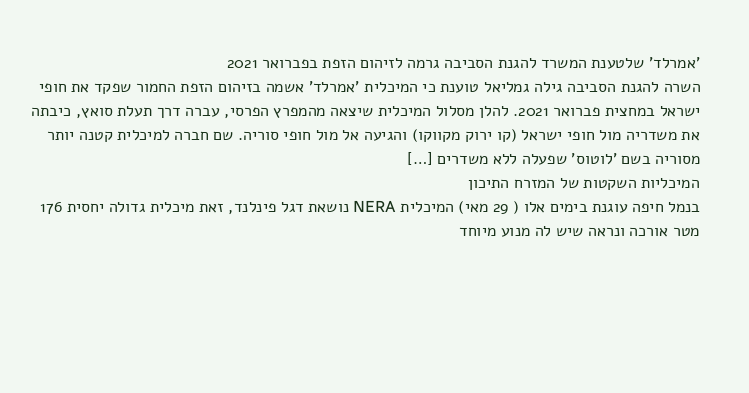'אמרלד' שלטענת המשרד להגנת הסביבה גרמה לזיהום הזפת בפברואר 2021
השרה להגנת הסביבה גילה גמליאל טוענת כי המיכלית 'אמרלד' אשמה בזיהום הזפת החמור שפקד את חופי ישראל במחצית פברואר 2021. להלן מסלול המיכלית שיצאה מהמפרץ הפרסי, עברה דרך תעלת סואץ, כיבתה את משדריה מול חופי ישראל (קו ירוק מקווקו) והגיעה אל מול חופי סוריה. שם חברה למיכלית קטנה יותר מסוריה בשם 'לוטוס' שפעלה ללא משדרים […]
המיכליות השקטות של המזרח התיכון
בנמל חיפה עוגנת בימים אלו ( 29 מאי) המיכלית NERA נושאת דגל פינלנד, זאת מיכלית גדולה יחסית 176 מטר אורכה ונראה שיש לה מנוע מיוחד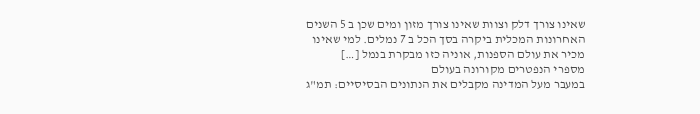שאינו צורך דלק וצוות שאינו צורך מזון ומים שכן ב 5 השנים האחרונות המכלית ביקרה בסך הכל ב 7 נמלים. למי שאינו מכיר את עולם הספנות, אוניה כזו מבקרת בנמל […]
מספרי הנפטרים מקורונה בעולם
במעבר מעל המדינה מקבלים את הנתונים הבסיסיים: תמ"ג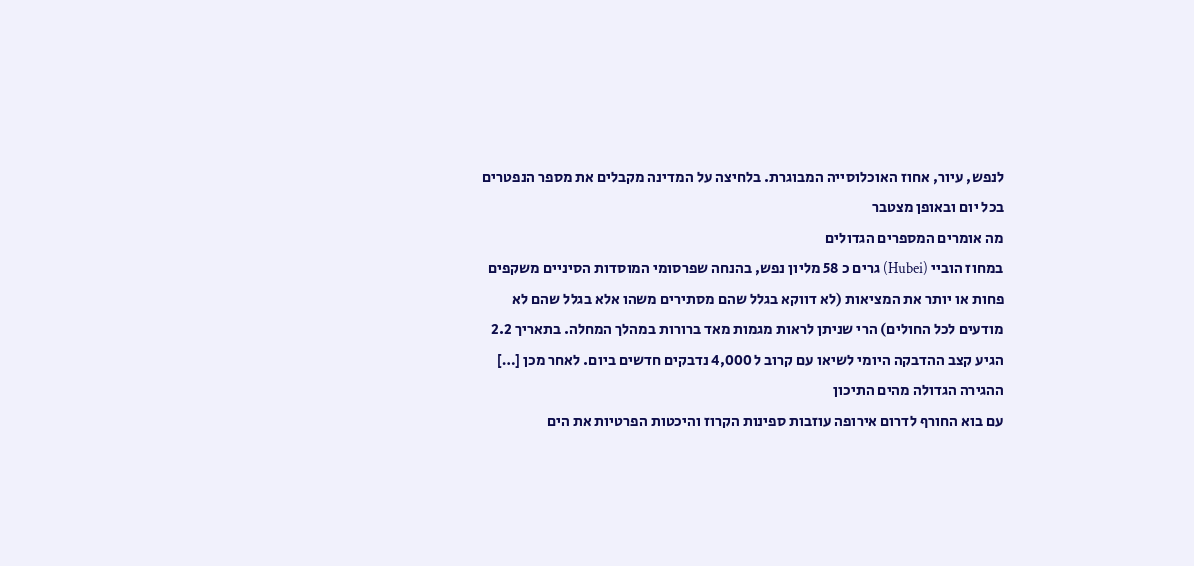לנפש, עיור, אחוז האוכלוסייה המבוגרת. בלחיצה על המדינה מקבלים את מספר הנפטרים בכל יום ובאופן מצטבר
מה אומרים המספרים הגדולים
במחוז הוביי (Hubei) גרים כ 58 מליון נפש, בהנחה שפרסומי המוסדות הסיניים משקפים פחות או יותר את המציאות (לא דווקא בגלל שהם מסתירים משהו אלא בגלל שהם לא מודעים לכל החולים) הרי שניתן לראות מגמות מאד ברורות במהלך המחלה. בתאריך 2.2 הגיע קצב ההדבקה היומי לשיאו עם קרוב ל 4,000 נדבקים חדשים ביום. לאחר מכן […]
ההגירה הגדולה מהים התיכון
עם בוא החורף לדרום אירופה עוזבות ספינות הקרוז והיכטות הפרטיות את הים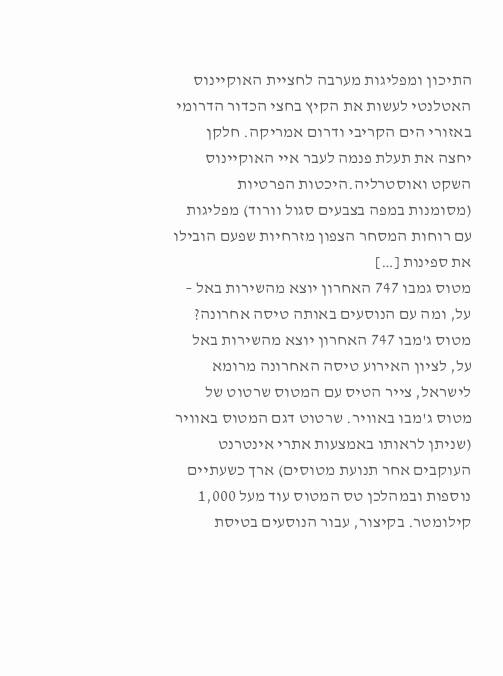התיכון ומפליגות מערבה לחציית האוקיינוס האטלנטי לעשות את הקיץ בחצי הכדור הדרומי באזורי הים הקריבי ודרום אמריקה. חלקן יחצה את תעלת פנמה לעבר איי האוקיינוס השקט ואוסטרליה.היכטות הפרטיות (מסומנות במפה בצבעים סגול וורוד) מפליגות עם רוחות המסחר הצפון מזרחיות שפעם הובילו את ספינות […]
מטוס גמבו 747 האחרון יוצא מהשירות באל – על, ומה עם הנוסעים באותה טיסה אחרונה?
מטוס ג'מבו 747 האחרון יוצא מהשירות באל על, לציון האירוע טיסה האחרונה מרומא לישראל, צייר הטיס עם המטוס שרטוט של מטוס ג'מבו באוויר. שרטוט דגם המטוס באוויר (שניתן לראותו באמצעות אתרי אינטרנט העוקבים אחר תנועת מטוסים) ארך כשעתיים נוספות ובמהלכן טס המטוס עוד מעל 1,000 קילומטר. בקיצור, עבור הנוסעים בטיסת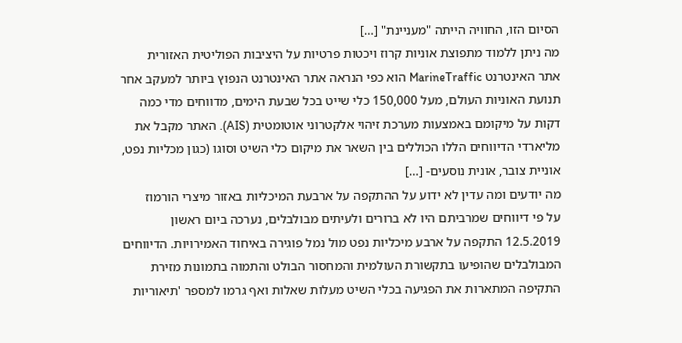הסיום הזו, החוויה הייתה "מעניינת" […]
מה ניתן ללמוד מתפוצת אוניות קרוז ויכטות פרטיות על היציבות הפוליטית האזורית
אתר האינטרנט MarineTraffic הוא כפי הנראה אתר האינטרנט הנפוץ ביותר למעקב אחר תנועת האוניות העולם, מעל 150,000 כלי שייט בכל שבעת הימים, מדווחים מדי כמה דקות על מיקומם באמצעות מערכת זיהוי אלקטרוני אוטומטית (AIS). האתר מקבל את מליארדי הדיווחים הללו הכוללים בין השאר את מיקום כלי השיט וסוגו (כגון מכליות נפט, אוניית צובר, אונית נוסעים- […]
מה יודעים ומה עדין לא ידוע על ההתקפה על ארבעת המיכליות באזור מיצרי הורמוז
על פי דיווחים שמרביתם היו לא ברורים ולעיתים מבולבלים, נערכה ביום ראשון 12.5.2019 התקפה על ארבע מיכליות נפט מול נמל פוגירה באיחוד האמירויות. הדיווחים המבולבלים שהופיעו בתקשורת העולמית והמחסור הבולט והתמוה בתמונות מזירת התקיפה המתארות את הפגיעה בכלי השיט מעלות שאלות ואף גרמו למספר 'תיאוריות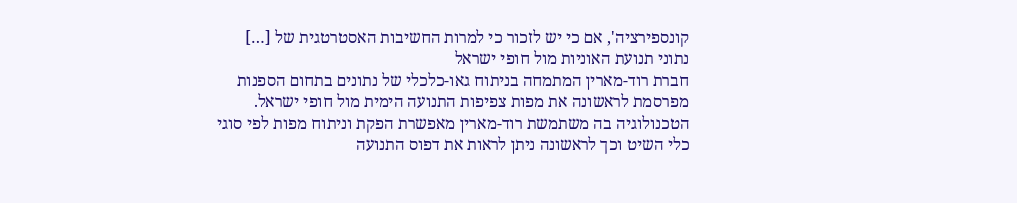קונספירציה', אם כי יש לזכור כי למרות החשיבות האסטרטגית של […]
נתוני תנועת האוניות מול חופי ישראל
חברת רוד-מארין המתמחה בניתוח גאו-כלכלי של נתונים בתחום הספנות מפרסמת לראשונה את מפות צפיפות התנועה הימית מול חופי ישראל. הטכנולוגיה בה משתמשת רוד-מארין מאפשרת הפקת וניתוח מפות לפי סוגי כלי השיט וכך לראשונה ניתן לראות את דפוס התנועה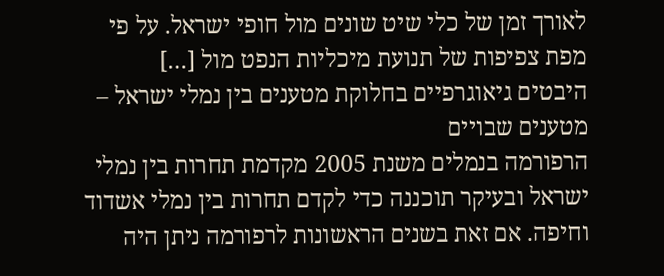לאורך זמן של כלי שיט שונים מול חופי ישראל. על פי מפת צפיפות של תנועת מיכליות הנפט מול […]
היבטים גיאוגרפיים בחלוקת מטענים בין נמלי ישראל – מטענים שבויים
הרפורמה בנמלים משנת 2005 מקדמת תחרות בין נמלי ישראל ובעיקר תוכננה כדי לקדם תחרות בין נמלי אשדוד וחיפה. אם זאת בשנים הראשונות לרפורמה ניתן היה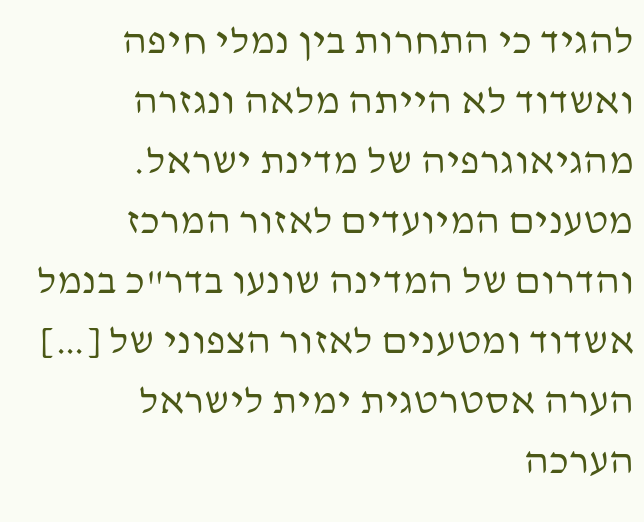להגיד כי התחרות בין נמלי חיפה ואשדוד לא הייתה מלאה ונגזרה מהגיאוגרפיה של מדינת ישראל. מטענים המיועדים לאזור המרכז והדרום של המדינה שונעו בדר"כ בנמל אשדוד ומטענים לאזור הצפוני של […]
הערה אסטרטגית ימית לישראל
הערכה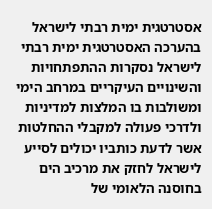אסטרטגית ימית רבתי לישראל
בהערכה האסטרטגית ימית רבתי לישראל נסקרות ההתפתחויות והשינויים העיקריים במרחב הימי ומשולבות בו המלצות למדיניות ולדרכי פעולה למקבלי ההחלטות אשר לדעת כותביו יכולים לסייע לישראל לחזק את מרכיב הים בחוסנה הלאומי של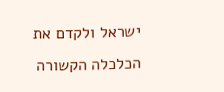ישראל ולקדם את הכלכלה הקשורה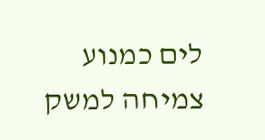לים כמנוע צמיחה למשק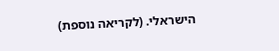הישראלי. (לקריאה נוספת)